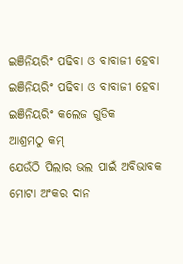ଇଞିନିୟରିଂ ପଢିବା ଓ ବାବାଜୀ ହେବା
ଇଞିନିୟରିଂ ପଢିବା ଓ ବାବାଜୀ ହେବା
ଇଞିନିୟରିଂ କଲେଜ ଗୁଡିକ
ଆଶ୍ରମଠୁ କମ୍
ଯେଉଁଠି ପିଲାର ଭଲ ପାଇଁ ଅବିଭାବକ
ମୋଟା ଅଂକର ଦାନ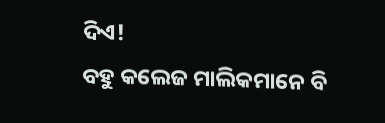ଦିଏ!
ବହୁ କଲେଜ ମାଲିକମାନେ ବି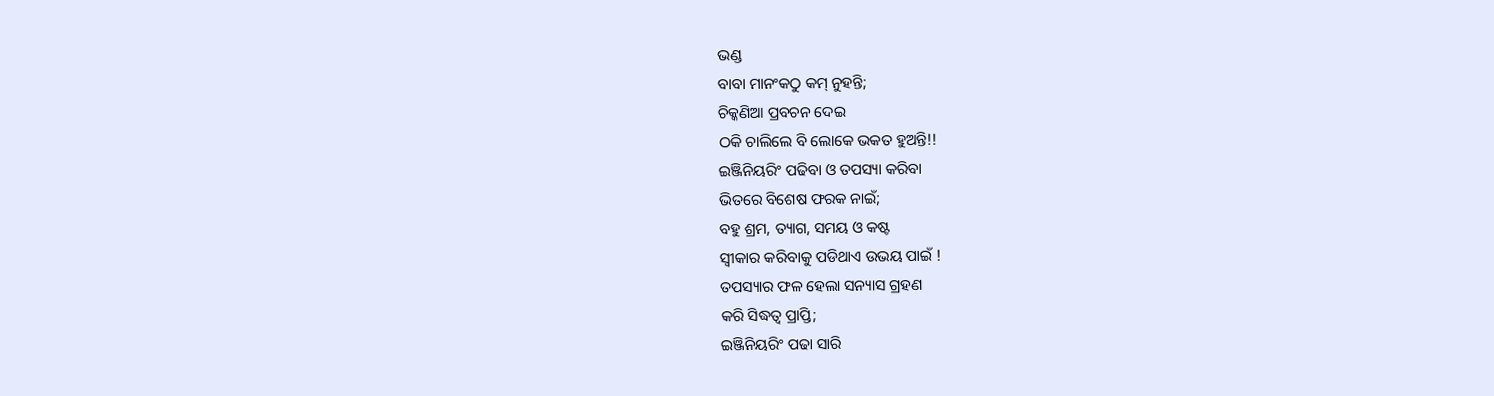ଭଣ୍ଡ
ବାବା ମାନଂକଠୁ କମ୍ ନୁହନ୍ତି;
ଚିକ୍କଣିଆ ପ୍ରବଚନ ଦେଇ
ଠକି ଚାଲିଲେ ବି ଲୋକେ ଭକତ ହୁଅନ୍ତି!!
ଇଞ୍ଜିନିୟରିଂ ପଢିବା ଓ ତପସ୍ୟା କରିବା
ଭିତରେ ବିଶେଷ ଫରକ ନାଇଁ;
ବହୁ ଶ୍ରମ, ତ୍ୟାଗ, ସମୟ ଓ କଷ୍ଟ
ସ୍ୱୀକାର କରିବାକୁ ପଡିଥାଏ ଉଭୟ ପାଇଁ !
ତପସ୍ୟାର ଫଳ ହେଲା ସନ୍ୟାସ ଗ୍ରହଣ
କରି ସିଦ୍ଧତ୍ୱ ପ୍ରାପ୍ତି;
ଇଞ୍ଜିନିୟରିଂ ପଢା ସାରି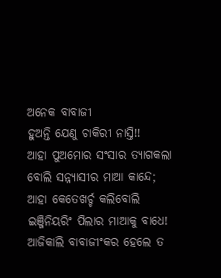ଅନେକ ବାବାଜୀ
ହୁଅନ୍ତି ଯେଣୁ ଚାକିରୀ ନାସ୍ତି!!
ଆହା ପୁଅମୋର ସଂସାର ତ୍ୟାଗକଲା
ବୋଲି ସନ୍ନ୍ୟାସୀର ମାଆ କାନ୍ଦେ;
ଆହା କେତେଖର୍ଚ୍ଚ କଲିବୋଲି
ଇଞ୍ଜିନିୟରିଂ ପିଲାର ମାଆକୁ ବାଧେ!
ଆଜିକାଲି ବାବାଜୀଂକର ହେଲେ ତ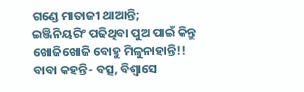ଗଣ୍ଡେ ମାତାଜୀ ଥାଆନ୍ତି;
ଇଞ୍ଜିନିୟରିଂ ପଢିଥିବା ପୁଅ ପାଇଁ କିନ୍ତୁ
ଖୋଜିଖୋଜି ବୋହୁ ମିଳୁନାହାନ୍ତି!!
ବାବା କହନ୍ତି- ବତ୍ସ, ବିଶ୍ୱାସେ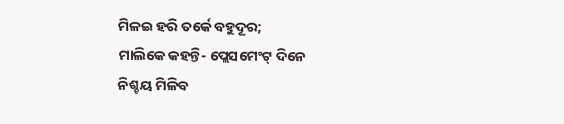ମିଳଇ ହରି ତର୍କେ ବହୁଦୂର;
ମାଲିକେ କହନ୍ତି- ପ୍ଲେସମେଂଟ୍ ଦିନେ
ନିଶ୍ଚୟ ମିଳିବ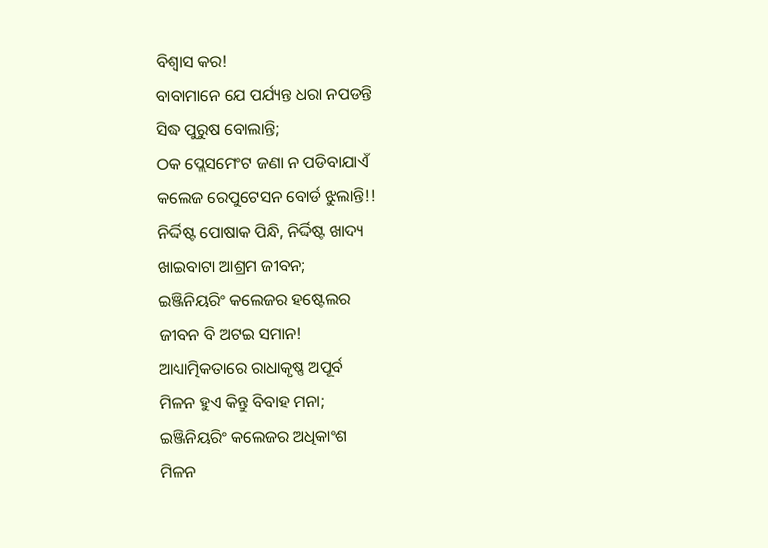ବିଶ୍ୱାସ କର!
ବାବାମାନେ ଯେ ପର୍ଯ୍ୟନ୍ତ ଧରା ନପଡନ୍ତି
ସିଦ୍ଧ ପୁରୁଷ ବୋଲାନ୍ତି;
ଠକ ପ୍ଲେସମେଂଟ ଜଣା ନ ପଡିବାଯାଏଁ
କଲେଜ ରେପୁଟେସନ ବୋର୍ଡ ଝୁଲାନ୍ତି!!
ନିର୍ଦ୍ଦିଷ୍ଟ ପୋଷାକ ପିନ୍ଧି, ନିର୍ଦ୍ଦିଷ୍ଟ ଖାଦ୍ୟ
ଖାଇବାଟା ଆଶ୍ରମ ଜୀବନ;
ଇଞ୍ଜିନିୟରିଂ କଲେଜର ହଷ୍ଟେଲର
ଜୀବନ ବି ଅଟଇ ସମାନ!
ଆଧ୍ୟାତ୍ମିକତାରେ ରାଧାକୃଷ୍ଣ ଅପୂର୍ବ
ମିଳନ ହୁଏ କିନ୍ତୁ ବିବାହ ମନା;
ଇଞ୍ଜିନିୟରିଂ କଲେଜର ଅଧିକାଂଶ
ମିଳନ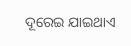ଦୂରେଇ ଯାଇଥାଏ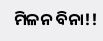ମିଳନ ବିନା!!